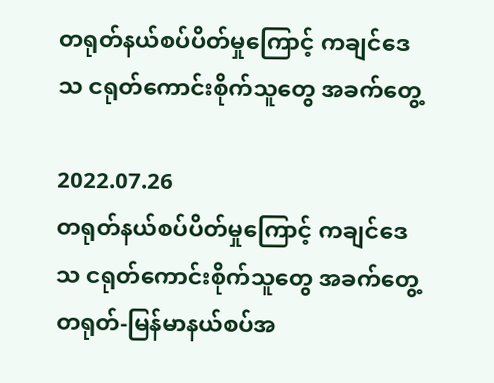တရုတ်နယ်စပ်ပိတ်မှုကြောင့် ကချင်ဒေသ ငရုတ်ကောင်းစိုက်သူတွေ အခက်တွေ့

2022.07.26
တရုတ်နယ်စပ်ပိတ်မှုကြောင့် ကချင်ဒေသ ငရုတ်ကောင်းစိုက်သူတွေ အခက်တွေ့ တရုတ်-မြန်မာနယ်စပ်အ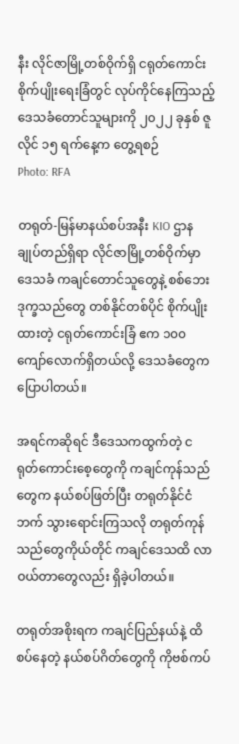နီး လိုင်ဇာမြို့တစ်ဝိုက်ရှိ ငရုတ်ကောင်းစိုက်ပျိုးရေးခြံတွင် လုပ်ကိုင်နေကြသည့် ဒေသခံတောင်သူများကို ၂၀၂၂ ခုနှစ် ဇူလိုင် ၁၅ ရက်နေ့က တွေ့ရစဉ်
Photo: RFA

တရုတ်-မြန်မာနယ်စပ်အနီး KIO ဌာနချုပ်တည်ရှိရာ လိုင်ဇာမြို့တစ်ဝိုက်မှာ ဒေသခံ ကချင်တောင်သူတွေနဲ့ စစ်ဘေးဒုက္ခသည်တွေ တစ်နိုင်တစ်ပိုင် စိုက်ပျိုးထားတဲ့ ငရုတ်ကောင်းခြံ ဧက ၁၀၀ ကျော်လောက်ရှိတယ်လို့ ဒေသခံတွေက ပြောပါတယ်။

အရင်ကဆိုရင် ဒီဒေသကထွက်တဲ့ ငရုတ်ကောင်းစေ့တွေကို ကချင်ကုန်သည်တွေက နယ်စပ်ဖြတ်ပြီး တရုတ်နိုင်ငံဘက် သွားရောင်းကြသလို တရုတ်ကုန်သည်တွေကိုယ်တိုင် ကချင်ဒေသထိ လာဝယ်တာတွေလည်း ရှိခဲ့ပါတယ်။

တရုတ်အစိုးရက ကချင်ပြည်နယ်နဲ့ ထိစပ်နေတဲ့ နယ်စပ်ဂိတ်တွေကို ကိုဗစ်ကပ်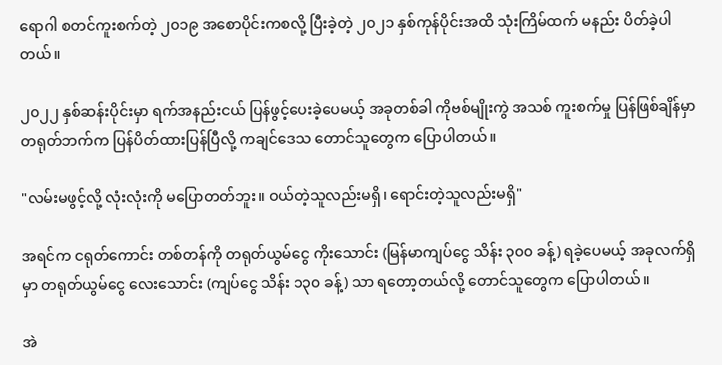ရောဂါ စတင်ကူးစက်တဲ့ ၂၀၁၉ အစောပိုင်းကစလို့ ပြီးခဲ့တဲ့ ၂၀၂၁ နှစ်ကုန်ပိုင်းအထိ သုံးကြိမ်ထက် မနည်း ပိတ်ခဲ့ပါတယ်။

၂၀၂၂ နှစ်ဆန်းပိုင်းမှာ ရက်အနည်းငယ် ပြန်ဖွင့်ပေးခဲ့ပေမယ့် အခုတစ်ခါ ကိုဗစ်မျိုးကွဲ အသစ် ကူးစက်မှု ပြန်ဖြစ်ချိန်မှာ တရုတ်ဘက်က ပြန်ပိတ်ထားပြန်ပြီလို့ ကချင်ဒေသ တောင်သူတွေက ပြောပါတယ်။

"လမ်းမဖွင့်လို့ လုံးလုံးကို မပြောတတ်ဘူး။ ဝယ်တဲ့သူလည်းမရှိ၊ ရောင်းတဲ့သူလည်းမရှိ"

အရင်က ငရုတ်ကောင်း တစ်တန်ကို တရုတ်ယွမ်ငွေ ကိုးသောင်း (မြန်မာကျပ်ငွေ သိန်း ၃၀၀ ခန့်) ရခဲ့ပေမယ့် အခုလက်ရှိမှာ တရုတ်ယွမ်ငွေ လေးသောင်း (ကျပ်ငွေ သိန်း ၁၃၀ ခန့်) သာ ရတော့တယ်လို့ တောင်သူတွေက ပြောပါတယ်။

အဲ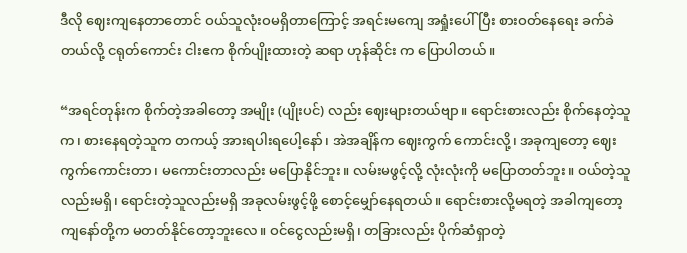ဒီလို ဈေးကျနေတာတောင် ဝယ်သူလုံးဝမရှိတာကြောင့် အရင်းမကျေ အရှုံးပေါ်ပြီး စားဝတ်နေရေး ခက်ခဲတယ်လို့ ငရုတ်ကောင်း ငါးဧက စိုက်ပျိုးထားတဲ့ ဆရာ ဟုန်ဆိုင်း က ပြောပါတယ်။

“အရင်တုန်းက စိုက်တဲ့အခါတော့ အမျိုး (ပျိုးပင်) လည်း ဈေးများတယ်ဗျာ။ ရောင်းစားလည်း စိုက်နေတဲ့သူက၊ စားနေရတဲ့သူက တကယ့် အားရပါးရပေါ့နော်၊ အဲအချိန်က ဈေးကွက် ကောင်းလို့၊ အခုကျတော့ ဈေးကွက်ကောင်းတာ၊ မကောင်းတာလည်း မပြောနိုင်ဘူး။ လမ်းမဖွင့်လို့ လုံးလုံးကို မပြောတတ်ဘူး။ ဝယ်တဲ့သူလည်းမရှိ၊ ရောင်းတဲ့သူလည်းမရှိ အခုလမ်းဖွင့်ဖို့ စောင့်မျှော်နေရတယ်။ ရောင်းစားလို့မရတဲ့ အခါကျတော့ ကျနော်တို့က မတတ်နိုင်တော့ဘူးလေ။ ဝင်ငွေလည်းမရှိ၊ တခြားလည်း ပိုက်ဆံရှာတဲ့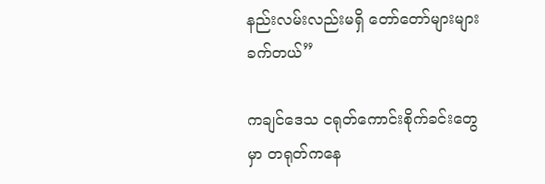နည်းလမ်းလည်းမရှိ တော်တော်များများ ခက်တယ်”

ကချင်ဒေသ ငရုတ်ကောင်းစိုက်ခင်းတွေမှာ တရုတ်ကနေ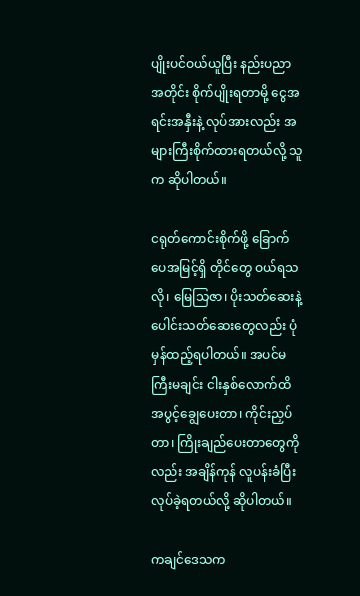ပျိုးပင်ဝယ်ယူပြီး နည်းပညာ အတိုင်း စိုက်ပျိုးရတာမို့ ငွေအရင်းအနှီးနဲ့ လုပ်အားလည်း အများကြီးစိုက်ထားရတယ်လို့ သူက ဆိုပါတယ်။

ငရုတ်ကောင်းစိုက်ဖို့ ခြောက်ပေအမြင့်ရှိ တိုင်တွေ ဝယ်ရသလို၊ မြေသြဇာ၊ ပိုးသတ်ဆေးနဲ့ ပေါင်းသတ်ဆေးတွေလည်း ပုံမှန်ထည့်ရပါတယ်။ အပင်မကြီးမချင်း ငါးနှစ်လောက်ထိ အပွင့်ချွေပေးတာ၊ ကိုင်းညှပ်တာ၊ ကြိုးချည်ပေးတာတွေကိုလည်း အချိန်ကုန် လူပန်းခံပြီး လုပ်ခဲ့ရတယ်လို့ ဆိုပါတယ်။

ကချင်ဒေသက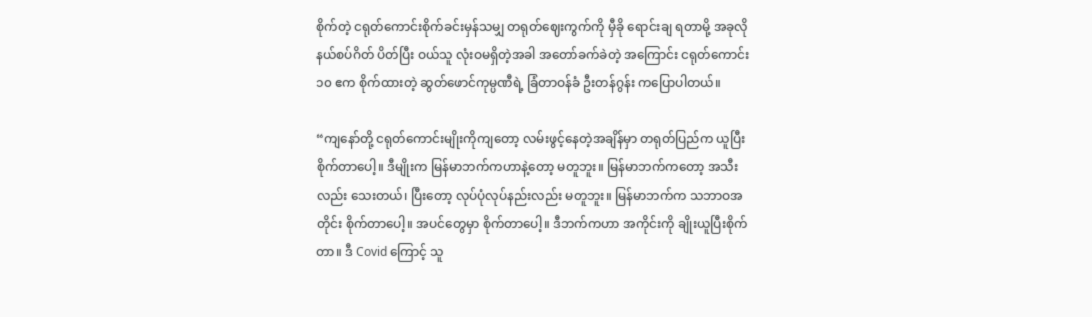စိုက်တဲ့ ငရုတ်ကောင်းစိုက်ခင်းမှန်သမျှ တရုတ်ဈေးကွက်ကို မှီခို ရောင်းချ ရတာမို့ အခုလို နယ်စပ်ဂိတ် ပိတ်ပြီး ဝယ်သူ လုံးဝမရှိတဲ့အခါ အတော်ခက်ခဲတဲ့ အကြောင်း ငရုတ်ကောင်း ၁၀ ဧက စိုက်ထားတဲ့ ဆွတ်ဖောင်ကုမ္ပဏီရဲ့ ခြံတာဝန်ခံ ဦးတန်ဂွန်း ကပြောပါတယ်။

“ကျနော်တို့ ငရုတ်ကောင်းမျိုးကိုကျတော့ လမ်းဖွင့်နေတဲ့အချိန်မှာ တရုတ်ပြည်က ယူပြီး စိုက်တာပေါ့။ ဒီမျိုးက မြန်မာဘက်ကဟာနဲ့တော့ မတူဘူး။ မြန်မာဘက်ကတော့ အသီးလည်း သေးတယ်၊ ပြီးတော့ လုပ်ပုံလုပ်နည်းလည်း မတူဘူး။ မြန်မာဘက်က သဘာဝအတိုင်း စိုက်တာပေါ့။ အပင်တွေမှာ စိုက်တာပေါ့။ ဒီဘက်ကဟာ အကိုင်းကို ချိုးယူပြီးစိုက်တာ။ ဒီ Covid ကြောင့် သူ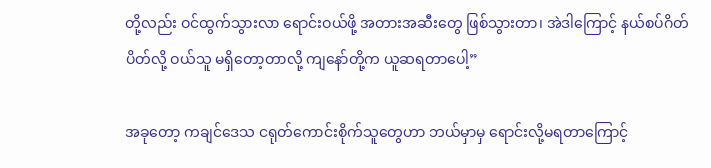တို့လည်း ဝင်ထွက်သွားလာ ရောင်းဝယ်ဖို့ အတားအဆီးတွေ ဖြစ်သွားတာ၊ အဲဒါကြောင့် နယ်စပ်ဂိတ်ပိတ်လို့ ဝယ်သူ မရှိတော့တာလို့ ကျနော်တို့က ယူဆရတာပေါ့”

အခုတော့ ကချင်ဒေသ ငရုတ်ကောင်းစိုက်သူတွေဟာ ဘယ်မှာမှ ရောင်းလို့မရတာကြောင့်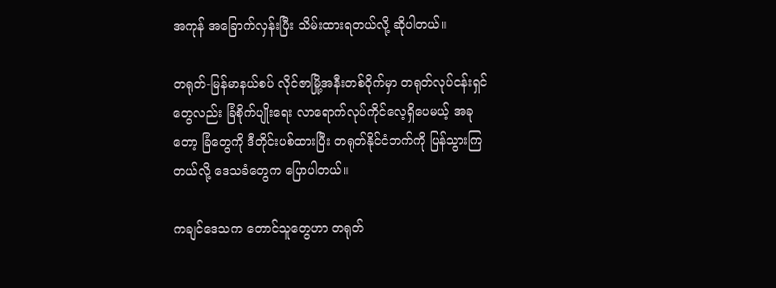အကုန် အခြောက်လှန်းပြီး သိမ်းထားရတယ်လို့ ဆိုပါတယ်။

တရုတ်-မြန်မာနယ်စပ် လိုင်ဇာမြို့အနီးတစ်ဝိုက်မှာ တရုတ်လုပ်ငန်းရှင်တွေလည်း ခြံစိုက်ပျိုးရေး လာရောက်လုပ်ကိုင်လေ့ရှိပေမယ့် အခုတော့ ခြံတွေကို ဒီတိုင်းပစ်ထားပြီး တရုတ်နိုင်ငံဘက်ကို ပြန်သွားကြတယ်လို့ ဒေသခံတွေက ပြောပါတယ်။

ကချင်ဒေသက တောင်သူတွေဟာ တရုတ်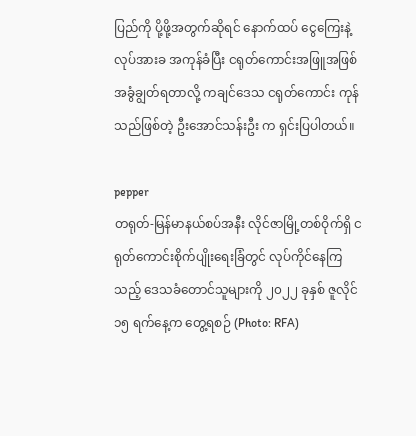ပြည်ကို ပို့ဖို့အတွက်ဆိုရင် နောက်ထပ် ငွေကြေးနဲ့ လုပ်အားခ အကုန်ခံပြီး ငရုတ်ကောင်းအဖြူအဖြစ် အခွံချွတ်ရတာလို့ ကချင်ဒေသ ငရုတ်ကောင်း ကုန်သည်ဖြစ်တဲ့ ဦးအောင်သန်းဦး က ရှင်းပြပါတယ်။

pepper
တရုတ်-မြန်မာနယ်စပ်အနီး လိုင်ဇာမြို့တစ်ဝိုက်ရှိ ငရုတ်ကောင်းစိုက်ပျိုးရေးခြံတွင် လုပ်ကိုင်နေကြသည့် ဒေသခံတောင်သူများကို ၂၀၂၂ ခုနှစ် ဇူလိုင် ၁၅ ရက်နေ့က တွေ့ရစဉ် (Photo: RFA)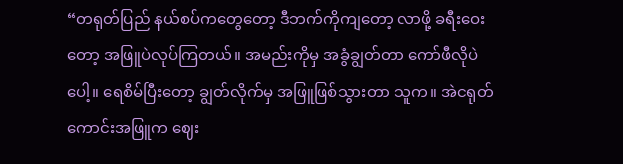“တရုတ်ပြည် နယ်စပ်ကတွေတော့ ဒီဘက်ကိုကျတော့ လာဖို့ ခရီးဝေးတော့ အဖြူပဲလုပ်ကြတယ်။ အမည်းကိုမှ အခွံချွတ်တာ ကော်ဖီလိုပဲပေါ့။ ရေစိမ်ပြီးတော့ ချွတ်လိုက်မှ အဖြူဖြစ်သွားတာ သူက။ အဲငရုတ်ကောင်းအဖြူက ဈေး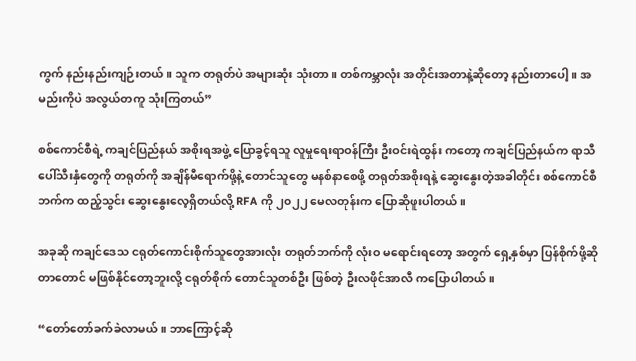ကွက် နည်းနည်းကျဉ်းတယ်။ သူက တရုတ်ပဲ အများဆုံး သုံးတာ။ တစ်ကမ္ဘာလုံး အတိုင်းအတာနဲ့ဆိုတော့ နည်းတာပေါ့။ အမည်းကိုပဲ အလွယ်တကူ သုံးကြတယ်”

စစ်ကောင်စီရဲ့ ကချင်ပြည်နယ် အစိုးရအဖွဲ့ ပြောခွင့်ရသူ လူမှုရေးရာဝန်ကြီး ဦးဝင်းရဲထွန်း ကတော့ ကချင်ပြည်နယ်က ရာသီပေါ်သီးနှံတွေကို တရုတ်ကို အချိန်မီရောက်ဖို့နဲ့ တောင်သူတွေ မနစ်နာစေဖို့ တရုတ်အစိုးရနဲ့ ဆွေးနွေးတဲ့အခါတိုင်း စစ်ကောင်စီဘက်က ထည့်သွင်း ဆွေးနွေးလေ့ရှိတယ်လို့ RFA ကို ၂၀၂၂ မေလတုန်းက ပြောဆိုဖူးပါတယ်။

အခုဆို ကချင်ဒေသ ငရုတ်ကောင်းစိုက်သူတွေအားလုံး တရုတ်ဘက်ကို လုံးဝ မရောင်းရတော့ အတွက် ရှေ့နှစ်မှာ ပြန်စိုက်ဖို့ဆိုတာတောင် မဖြစ်နိုင်တော့ဘူးလို့ ငရုတ်စိုက် တောင်သူတစ်ဦး ဖြစ်တဲ့ ဦးလဖိုင်အာလီ ကပြောပါတယ်။

“တော်တော်ခက်ခဲလာမယ်။ ဘာကြောင့်ဆို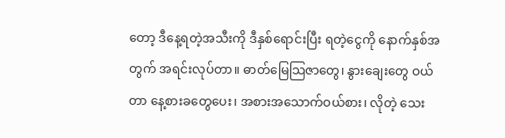တော့ ဒီနေ့ရတဲ့အသီးကို ဒီနှစ်ရောင်းပြီး ရတဲ့ငွေကို နောက်နှစ်အတွက် အရင်းလုပ်တာ။ ဓာတ်မြေသြဇာတွေ၊ နွားချေးတွေ ဝယ်တာ နေ့စားခတွေပေး၊ အစားအသောက်ဝယ်စား၊ လိုတဲ့ သေး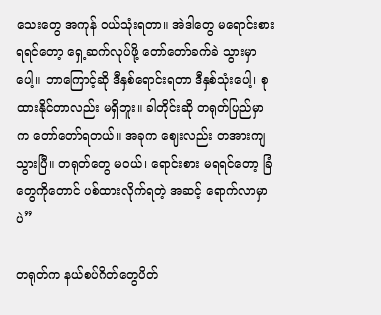သေးတွေ အကုန် ဝယ်သုံးရတာ။ အဲဒါတွေ မရောင်းစားရရင်တော့ ရှေ့ဆက်လုပ်ဖို့ တော်တော်ခက်ခဲ သွားမှာပေါ့။ ဘာကြောင့်ဆို ဒီနှစ်ရောင်းရတာ ဒီနှစ်သုံးပေါ့၊ စုထားနိုင်တာလည်း မရှိဘူး။ ခါတိုင်းဆို တရုတ်ပြည်မှာက တော်တော်ရတယ်။ အခုက ဈေးလည်း တအားကျသွားပြီ။ တရုတ်တွေ မဝယ်၊ ရောင်းစား မရရင်တော့ ခြံတွေကိုတောင် ပစ်ထားလိုက်ရတဲ့ အဆင့် ရောက်လာမှာပဲ”

တရုတ်က နယ်စပ်ဂိတ်တွေပိတ်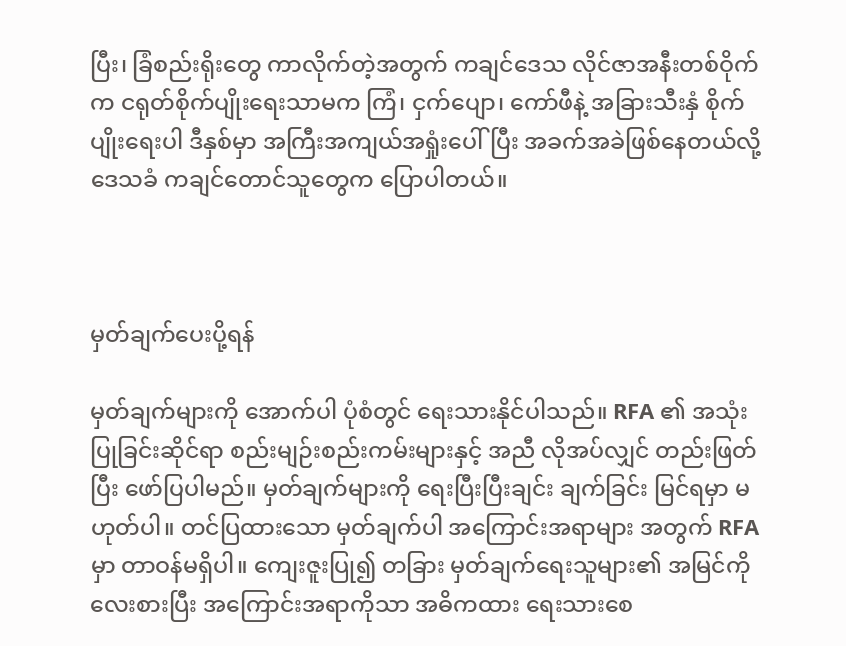ပြီး၊ ခြံစည်းရိုးတွေ ကာလိုက်တဲ့အတွက် ကချင်ဒေသ လိုင်ဇာအနီးတစ်ဝိုက်က ငရုတ်စိုက်ပျိုးရေးသာမက ကြံ၊ ငှက်ပျော၊ ကော်ဖီနဲ့ အခြားသီးနှံ စိုက်ပျိုးရေးပါ ဒီနှစ်မှာ အကြီးအကျယ်အရှုံးပေါ်ပြီး အခက်အခဲဖြစ်နေတယ်လို့ ဒေသခံ ကချင်တောင်သူတွေက ပြောပါတယ်။



မှတ်ချက်ပေးပို့ရန်

မှတ်ချက်များကို အောက်ပါ ပုံစံတွင် ရေးသားနိုင်ပါသည်။ RFA ၏ အသုံးပြုခြင်းဆိုင်ရာ စည်းမျဉ်းစည်းကမ်းများနှင့် အညီ လိုအပ်လျှင် တည်းဖြတ်ပြီး ဖော်ပြပါမည်။ မှတ်ချက်များကို ရေးပြီးပြီးချင်း ချက်ခြင်း မြင်ရမှာ မဟုတ်ပါ။ တင်ပြထားသော မှတ်ချက်ပါ အကြောင်းအရာများ အတွက် RFA မှာ တာဝန်မရှိပါ။ ကျေးဇူးပြု၍ တခြား မှတ်ချက်ရေးသူများ၏ အမြင်ကို လေးစားပြီး အကြောင်းအရာကိုသာ အဓိကထား ရေးသားစေ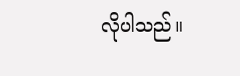လိုပါသည်။